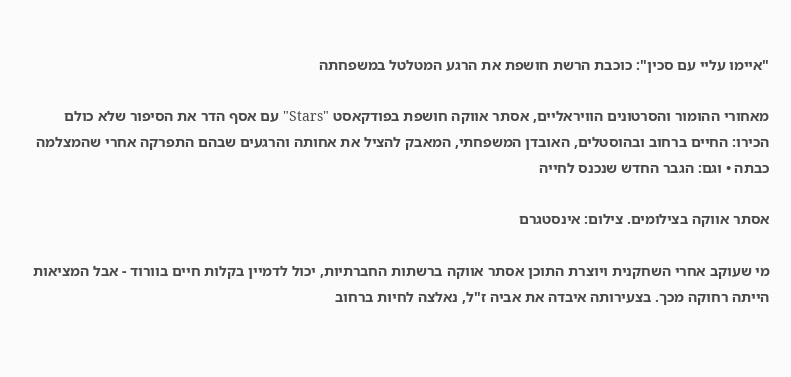"איימו עליי עם סכין": כוכבת הרשת חושפת את הרגע המטלטל במשפחתה

מאחורי ההומור והסרטונים הוויראליים, אסתר אווקה חושפת בפודקאסט "Stars" עם אסף הדר את הסיפור שלא כולם הכירו: החיים ברחוב ובהוסטלים, האובדן המשפחתי, המאבק להציל את אחותה והרגעים שבהם התפרקה אחרי שהמצלמה כבתה • וגם: הגבר החדש שנכנס לחייה

אסתר אווקה בצילומים. צילום: אינסטגרם

מי שעוקב אחרי השחקנית ויוצרת התוכן אסתר אווקה ברשתות החברתיות, יכול לדמיין בקלות חיים בוורוד - אבל המציאות הייתה רחוקה מכך. בצעירותה איבדה את אביה ז"ל, נאלצה לחיות ברחוב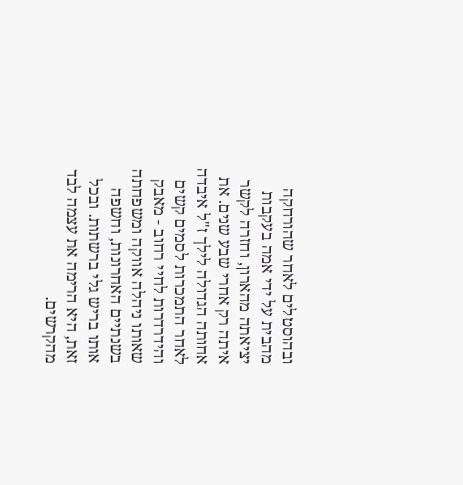ובהוסטלים לאחר שהורחקה מהבית על ידי אמה בעקבות יציאתה מהארון, וחזרה לקשר איתה רק אחרי שבע שנים. את אחותה הגדולה לילך ז"ל איבדה לאחר התמכרות לסמים קשים והידרדרות לחיי רחוב - מאבק שאותו ניהלה אווקה ומשפחתה בשנתיים האחרונות, וחשפה אותו בריש גלי ברשתות. ובכל זאת, היא הרימה את עצמה לבד מהקרשים.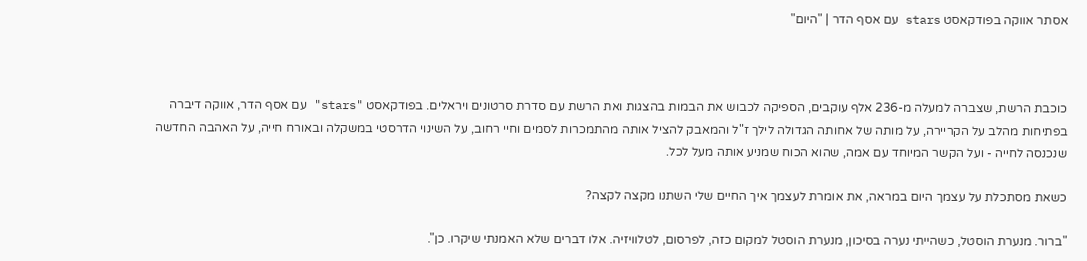אסתר אווקה בפודקאסט stars עם אסף הדר | "היום"



כוכבת הרשת, שצברה למעלה מ-236 אלף עוקבים, הספיקה לכבוש את הבמות בהצגות ואת הרשת עם סדרת סרטונים ויראלים. בפודקאסט "stars" עם אסף הדר, אווקה דיברה בפתיחות מהלב על הקריירה, על מותה של אחותה הגדולה לילך ז"ל והמאבק להציל אותה מהתמכרות לסמים וחיי רחוב, על השינוי הדרסטי במשקלה ובאורח חייה, על האהבה החדשה שנכנסה לחייה - ועל הקשר המיוחד עם אמה, שהוא הכוח שמניע אותה מעל לכל.

כשאת מסתכלת על עצמך היום במראה, את אומרת לעצמך איך החיים שלי השתנו מקצה לקצה?

"ברור. מנערת הוסטל, כשהייתי נערה בסיכון, מנערת הוסטל למקום כזה, לפרסום, לטלוויזיה. אלו דברים שלא האמנתי שיקרו. כן".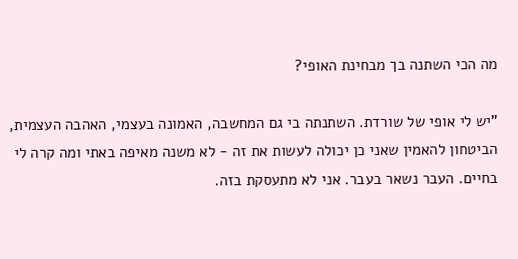מה הכי השתנה בך מבחינת האופי?

"יש לי אופי של שורדת. השתנתה בי גם המחשבה, האמונה בעצמי, האהבה העצמית, הביטחון להאמין שאני כן יכולה לעשות את זה - לא משנה מאיפה באתי ומה קרה לי בחיים. העבר נשאר בעבר. אני לא מתעסקת בזה.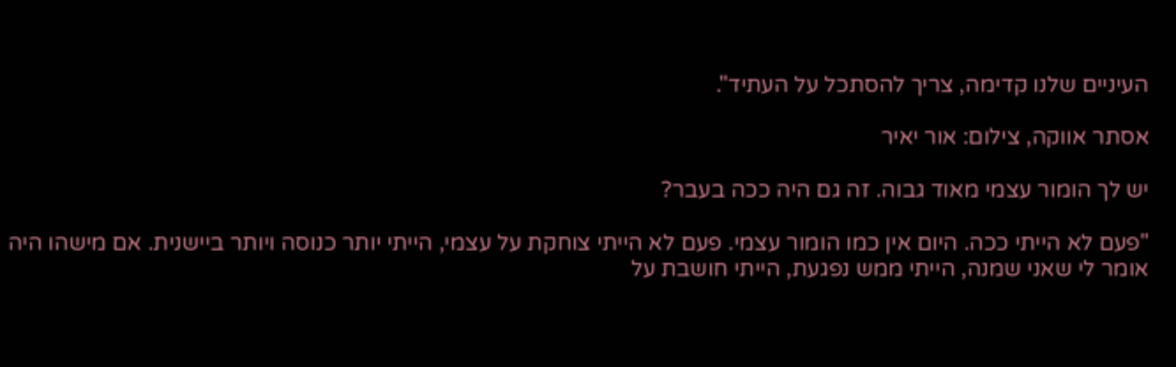העיניים שלנו קדימה, צריך להסתכל על העתיד".

אסתר אווקה, צילום: אור יאיר

יש לך הומור עצמי מאוד גבוה. זה גם היה ככה בעבר?

"פעם לא הייתי ככה. היום אין כמו הומור עצמי. פעם לא הייתי צוחקת על עצמי, הייתי יותר כנוסה ויותר ביישנית. אם מישהו היה אומר לי שאני שמנה, הייתי ממש נפגעת, הייתי חושבת על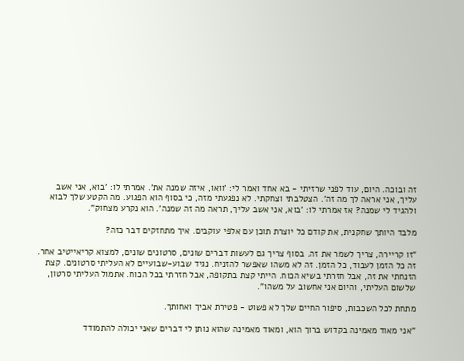זה ובוכה. היום, עוד לפני שרזיתי - בא אחד ואמר לי: 'וואו, איזה שמנה את'. אמרתי לו: 'בוא, אני אשב עליך, אני אראה לך מה זה'. הצטלבתי וצחקתי. לא נפגעתי מזה, כי בסוף הוא הפגוע. מה הקטע שלך לבוא ולהגיד לי שמנה? אז אמרתי לו: 'בוא, אני אשב עליך, תראה מה זה שמנה'. הוא נקרע מצחוק".

מלבד היותך שחקנית, את קודם כל יוצרת תוכן עם אלפי עוקבים. איך מתחזקים דבר כזה?

"זו קריירה, צריך לשמר את זה. בסוף צריך גם לעשות דברים שונים, סרטונים שונים, למצוא קריאייטיב אחר. זה כל הזמן לעבוד, כל הזמן. זה לא משהו שאפשר להזניח. נגיד שבוע-שבועיים לא העליתי סרטונים. קצת הזנחתי את זה, אבל חזרתי בשיא הכוח. הייתי קצת בתקופה, אבל חזרתי בכל הכוח. אתמול העליתי סרטון, שלשום העליתי, והיום אני אחשוב על משהו".

מתחת לכל השכבות, סיפור החיים שלך לא פשוט - פטירת אביך ואחותך.

"אני מאוד מאמינה בקדוש ברוך הוא, ומאוד מאמינה שהוא נותן לי דברים שאני יכולה להתמודד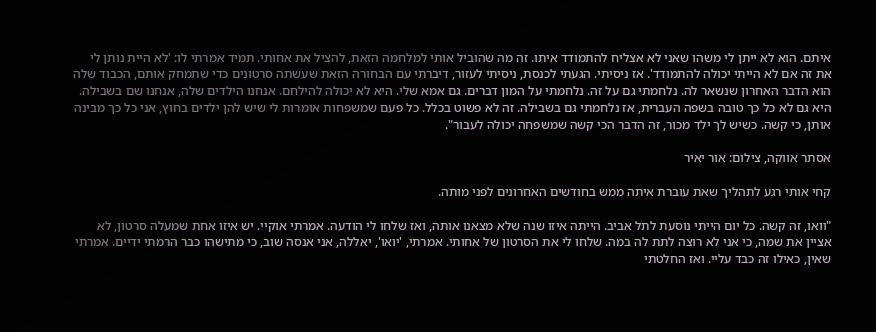איתם. הוא לא ייתן לי משהו שאני לא אצליח להתמודד איתו. זה מה שהוביל אותי למלחמה הזאת, להציל את אחותי. תמיד אמרתי לו: 'לא היית נותן לי את זה אם לא הייתי יכולה להתמודד'. אז ניסיתי. הגעתי לכנסת, ניסיתי לעזור, דיברתי עם הבחורה הזאת שעשתה סרטונים כדי שתמחק אותם, הכבוד שלה הוא הדבר האחרון שנשאר לה. נלחמתי גם על זה. נלחמתי על המון דברים. גם אמא שלי. היא לא יכולה להילחם. אנחנו הילדים שלה, אנחנו שם בשבילה. היא גם לא כל כך טובה בשפה העברית, אז נלחמתי גם בשבילה. זה לא פשוט בכלל. כל פעם שמשפחות אומרות לי שיש להן ילדים בחוץ, אני כל כך מבינה אותן, כי קשה. כשיש לך ילד מכור, זה הדבר הכי קשה שמשפחה יכולה לעבור".

אסתר אווקה, צילום: אור יאיר

קחי אותי רגע לתהליך שאת עוברת איתה ממש בחודשים האחרונים לפני מותה.

"וואו, זה קשה. כל יום הייתי נוסעת לתל אביב. הייתה איזו שנה שלא מצאנו אותה, ואז שלחו לי הודעה. אמרתי אוקיי. יש איזו אחת שמעלה סרטון, לא אציין את שמה, כי אני לא רוצה לתת לה במה. שלחו לי את הסרטון של אחותי. אמרתי, 'יואו', יאללה, אני אנסה שוב, כי מתישהו כבר הרמתי ידיים. אמרתי שאין, כאילו זה כבד עליי. ואז החלטתי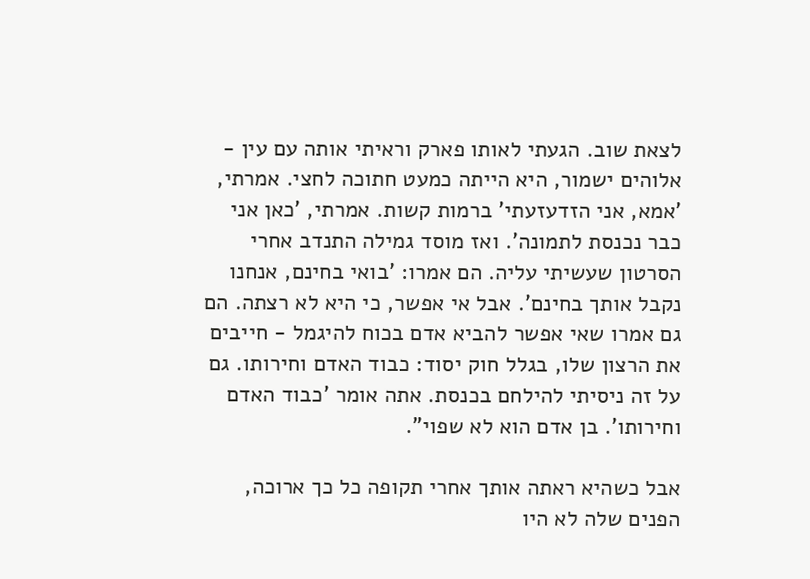לצאת שוב. הגעתי לאותו פארק וראיתי אותה עם עין - אלוהים ישמור, היא הייתה כמעט חתוכה לחצי. אמרתי, 'אמא, אני הזדעזעתי' ברמות קשות. אמרתי, 'כאן אני כבר נכנסת לתמונה'. ואז מוסד גמילה התנדב אחרי הסרטון שעשיתי עליה. הם אמרו: 'בואי בחינם, אנחנו נקבל אותך בחינם'. אבל אי אפשר, כי היא לא רצתה. הם גם אמרו שאי אפשר להביא אדם בכוח להיגמל - חייבים את הרצון שלו, בגלל חוק יסוד: כבוד האדם וחירותו. גם על זה ניסיתי להילחם בכנסת. אתה אומר 'כבוד האדם וחירותו'. בן אדם הוא לא שפוי".

אבל כשהיא ראתה אותך אחרי תקופה כל כך ארוכה, הפנים שלה לא היו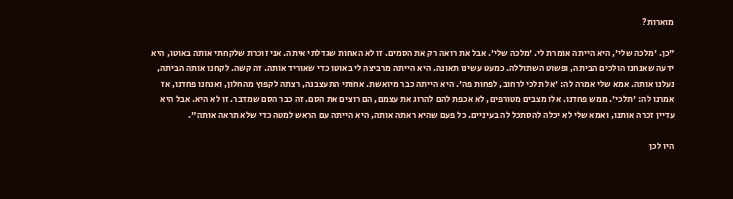מוארות?

"כן. 'מלכה שלי', היא הייתה אומרת לי. 'מלכה שלי'. אבל את רואה רק את הסמים. זו לא האחות שגדלתי איתה. אני זוכרת שלקחתי אותה באוטו, היא ידעה שאנחנו הולכים הביתה, ופשוט השתוללה. כמעט עשינו תאונה. היא הייתה מרביצה לי באוטו כדי שאוריד אותה. זה קשה. לקחנו אותה הביתה, נעלנו אותה. אמא שלי אמרה לה: 'אל תלכי לרחוב, לפחות פה'. היא הייתה כבר מיואשת. אחותי התעצבנה, רצתה לקפוץ מהחלון, ואנחנו פחדנו, אז אמרנו לה: 'תלכי'. ממש פחדנו. אלו מצבים מטורפים, לא אכפת להם להרוג את עצמם, הם רוצים את הסם. זה כבר הסם שמדבר. זו לא היא. אבל היא עדיין זכרה אותנו, ואמא שלי לא יכלה להסתכל לה בעיניים. כל פעם שהיא ראתה אותה, היא הייתה עם הראש למטה כדי שלא תראה אותה".

היו לכן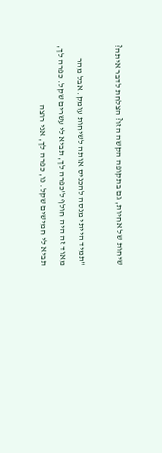שיחות של אחיות, גם בתקופה הקשה הזו? הצלחת לדבר איתה?

"תמיד הייתי מנסה להכניס אותה לשיחות עומק. אבל מהר מאוד זה היה חולף ל'כפרה לך, תביא לי עשרים שקל. כפרה לך, תביא לי חמישים שקל. נו, כפרה לך, אני רוצה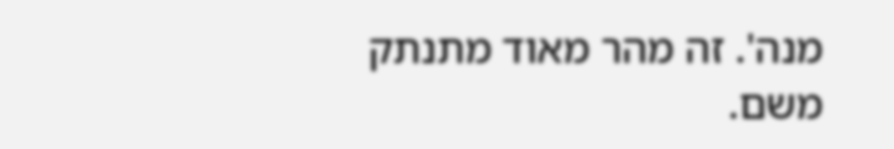מנה'. זה מהר מאוד מתנתק משם.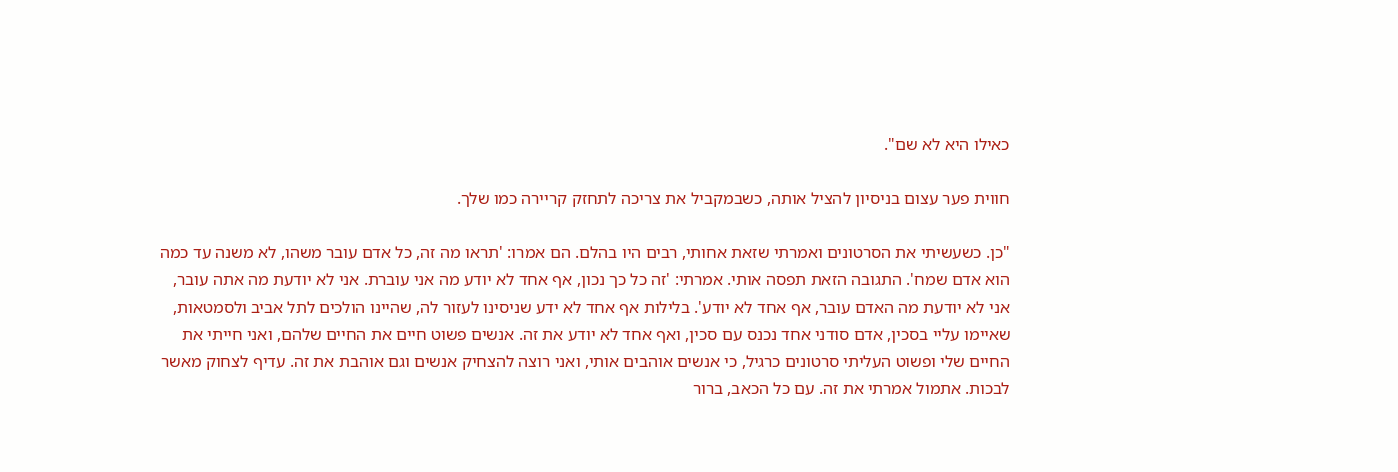כאילו היא לא שם".

חווית פער עצום בניסיון להציל אותה, כשבמקביל את צריכה לתחזק קריירה כמו שלך.

"כן. כשעשיתי את הסרטונים ואמרתי שזאת אחותי, רבים היו בהלם. הם אמרו: 'תראו מה זה, כל אדם עובר משהו, לא משנה עד כמה הוא אדם שמח'. התגובה הזאת תפסה אותי. אמרתי: 'זה כל כך נכון, אף אחד לא יודע מה אני עוברת. אני לא יודעת מה אתה עובר, אני לא יודעת מה האדם עובר, אף אחד לא יודע'. בלילות אף אחד לא ידע שניסינו לעזור לה, שהיינו הולכים לתל אביב ולסמטאות, שאיימו עליי בסכין, אדם סודני אחד נכנס עם סכין, ואף אחד לא יודע את זה. אנשים פשוט חיים את החיים שלהם, ואני חייתי את החיים שלי ופשוט העליתי סרטונים כרגיל, כי אנשים אוהבים אותי, ואני רוצה להצחיק אנשים וגם אוהבת את זה. עדיף לצחוק מאשר לבכות. אתמול אמרתי את זה. עם כל הכאב, ברור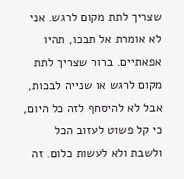שצריך לתת מקום לרגש. אני לא אומרת אל תבכו, תהיו אפאתיים. ברור שצריך לתת מקום לרגש או שנייה לבכות, אבל לא להיסחף לזה כל היום, כי קל פשוט לעזוב הכל ולשבת ולא לעשות כלום. זה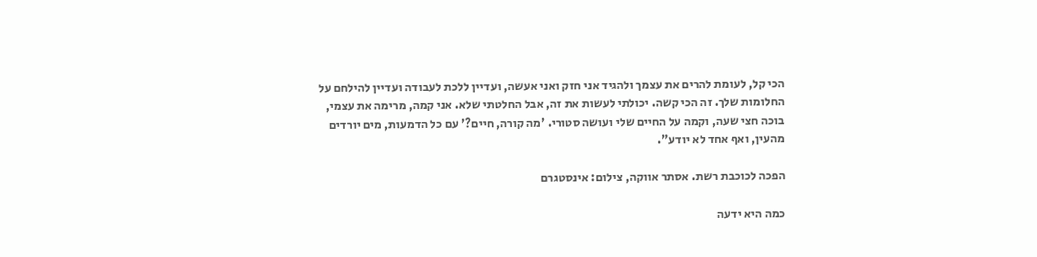הכי קל, לעומת להרים את עצמך ולהגיד אני חזק ואני אעשה, ועדיין ללכת לעבודה ועדיין להילחם על החלומות שלך. זה הכי קשה. יכולתי לעשות את זה, אבל החלטתי שלא. אני קמה, מרימה את עצמי, בוכה חצי שעה, וקמה על החיים שלי ועושה סטורי. 'מה קורה, חיים?' עם כל הדמעות, מים יורדים מהעין, ואף אחד לא יודע".

הפכה לכוכבת רשת. אסתר אווקה, צילום: אינסטגרם

כמה היא ידעה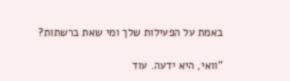באמת על הפעילות שלך ומי שאת ברשתות?

"וואי, היא ידעה. עוד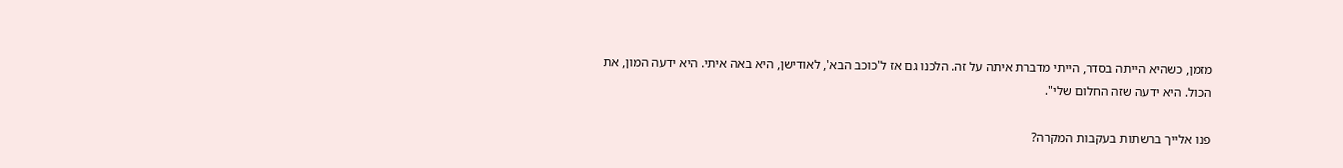מזמן, כשהיא הייתה בסדר, הייתי מדברת איתה על זה. הלכנו גם אז ל'כוכב הבא', לאודישן, היא באה איתי. היא ידעה המון, את הכול. היא ידעה שזה החלום שלי".

פנו אלייך ברשתות בעקבות המקרה?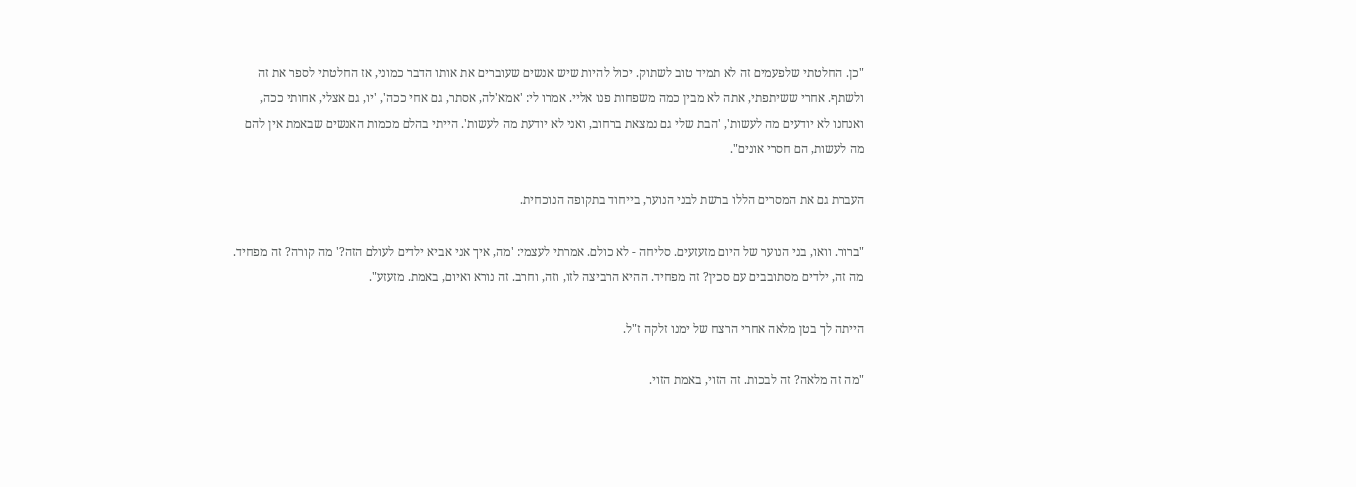"כן. החלטתי שלפעמים זה לא תמיד טוב לשתוק. יכול להיות שיש אנשים שעוברים את אותו הדבר כמוני, אז החלטתי לספר את זה ולשתף. אחרי ששיתפתי, אתה לא מבין כמה משפחות פנו אליי. אמרו לי: 'אמא'לה, אסתר, גם אחי ככה', 'יו, גם אצלי, אחותי ככה, ואנחנו לא יודעים מה לעשות', 'הבת שלי גם נמצאת ברחוב, ואני לא יודעת מה לעשות'. הייתי בהלם מכמות האנשים שבאמת אין להם מה לעשות, הם חסרי אונים".

העברת גם את המסרים הללו ברשת לבני הנוער, בייחוד בתקופה הנוכחית.

"ברור. וואו, בני הנוער של היום מזעזעים. סליחה - לא כולם. אמרתי לעצמי: 'מה, איך אני אביא ילדים לעולם הזה?' מה קורה? זה מפחיד. מה זה, ילדים מסתובבים עם סכין? זה מפחיד. ההיא הרביצה לזו, וזה, וחרב. זה נורא ואיום, באמת. מזעזע".

הייתה לך בטן מלאה אחרי הרצח של ימנו זלקה ז"ל.

"מה זה מלאה? זה לבכות. זה הזוי, באמת הזוי.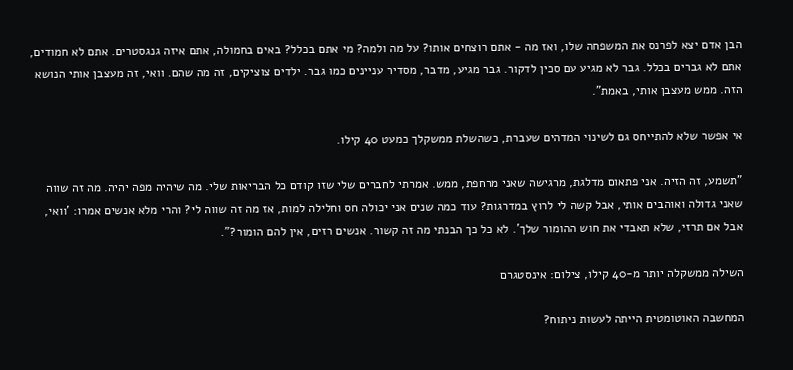הבן אדם יצא לפרנס את המשפחה שלו, ואז מה - אתם רוצחים אותו? על מה ולמה? מי אתם בכלל? באים בחמולה, אתם איזה גנגסטרים. אתם לא חמודים, אתם לא גברים בכלל. גבר לא מגיע עם סכין לדקור. גבר מגיע, מדבר, מסדיר עניינים כמו גבר. ילדים צוציקים, זה מה שהם. וואי, זה מעצבן אותי הנושא הזה. ממש מעצבן אותי, באמת".

אי אפשר שלא להתייחס גם לשינוי המדהים שעברת, כשהשלת ממשקלך כמעט 40 קילו.

"תשמע, זה הזיה. אני פתאום מדלגת, מרגישה שאני מרחפת, ממש. אמרתי לחברים שלי שזו קודם כל הבריאות שלי. מה שיהיה מפה יהיה. מה זה שווה שאני גדולה ואוהבים אותי, אבל קשה לי לרוץ במדרגות? עוד כמה שנים אני יכולה חס וחלילה למות, אז מה זה שווה לי? והרי מלא אנשים אמרו: 'וואי, אבל אם תרזי, שלא תאבדי את חוש ההומור שלך'. לא כל כך הבנתי מה זה קשור. אנשים רזים, אין להם הומור?".

השילה ממשקלה יותר מ-40 קילו, צילום: אינסטגרם

המחשבה האוטומטית הייתה לעשות ניתוח?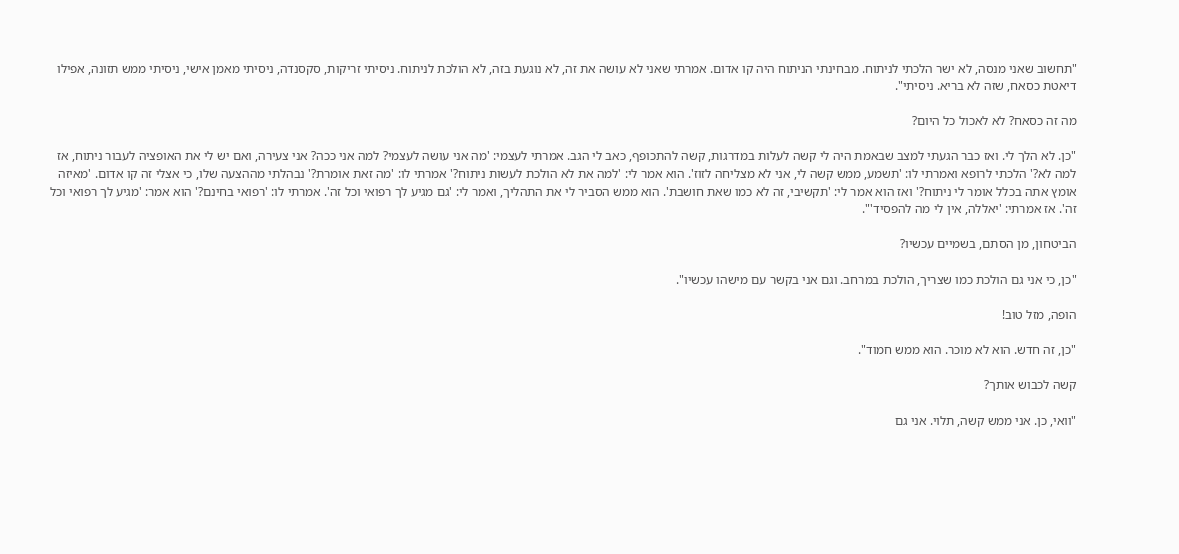"תחשוב שאני מנסה, לא ישר הלכתי לניתוח. מבחינתי הניתוח היה קו אדום. אמרתי שאני לא עושה את זה, לא נוגעת בזה, לא הולכת לניתוח. ניסיתי זריקות, סקסנדה, ניסיתי מאמן אישי, ניסיתי ממש תזונה, אפילו דיאטת כסאח, שזה לא בריא. ניסיתי".

מה זה כסאח? לא לאכול כל היום?

"כן. לא הלך לי. ואז כבר הגעתי למצב שבאמת היה לי קשה לעלות במדרגות, קשה להתכופף, כאב לי הגב. אמרתי לעצמי: 'מה אני עושה לעצמי? למה אני ככה? אני צעירה, ואם יש לי את האופציה לעבור ניתוח, אז למה לא?' הלכתי לרופא ואמרתי לו: 'תשמע, ממש קשה לי, אני לא מצליחה לזוז'. הוא אמר לי: 'למה את לא הולכת לעשות ניתוח?' אמרתי לו: 'מה זאת אומרת?' נבהלתי מההצעה שלו, כי אצלי זה קו אדום. 'מאיזה אומץ אתה בכלל אומר לי ניתוח?' ואז הוא אמר לי: 'תקשיבי, זה לא כמו שאת חושבת'. הוא ממש הסביר לי את התהליך, ואמר לי: 'גם מגיע לך רפואי וכל זה'. אמרתי לו: 'רפואי בחינם?' הוא אמר: 'מגיע לך רפואי וכל זה'. אז אמרתי: 'יאללה, אין לי מה להפסיד'".

הביטחון, מן הסתם, בשמיים עכשיו?

"כן, כי אני גם הולכת כמו שצריך, הולכת במרחב. וגם אני בקשר עם מישהו עכשיו".

הופה, מזל טוב!

"כן, זה חדש. הוא לא מוכר. הוא ממש חמוד".

קשה לכבוש אותך?

"וואי, כן. אני ממש קשה, תלוי. אני גם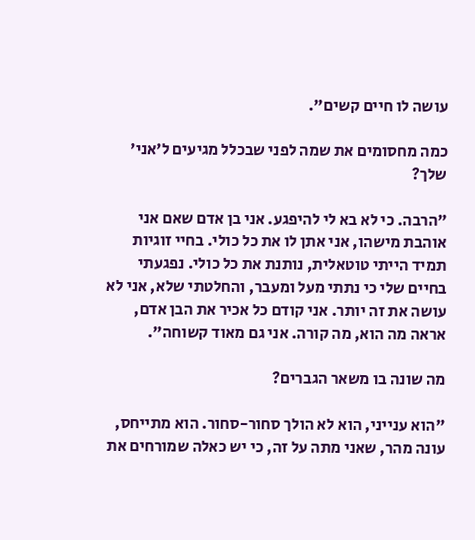עושה לו חיים קשים".

כמה מחסומים את שמה לפני שבכלל מגיעים ל'אני' שלך?

"הרבה. כי לא בא לי להיפגע. אני בן אדם שאם אני אוהבת מישהו, אני אתן לו את כל כולי. בחיי זוגיות תמיד הייתי טוטאלית, נותנת את כל כולי. נפגעתי בחיים שלי כי נתתי מעל ומעבר, והחלטתי שלא, אני לא עושה את זה יותר. אני קודם כל אכיר את הבן אדם, אראה מה הוא, מה קורה. אני גם מאוד קשוחה".

מה שונה בו משאר הגברים?

"הוא ענייני, הוא לא הולך סחור-סחור. הוא מתייחס, עונה מהר, שאני מתה על זה, כי יש כאלה שמורחים את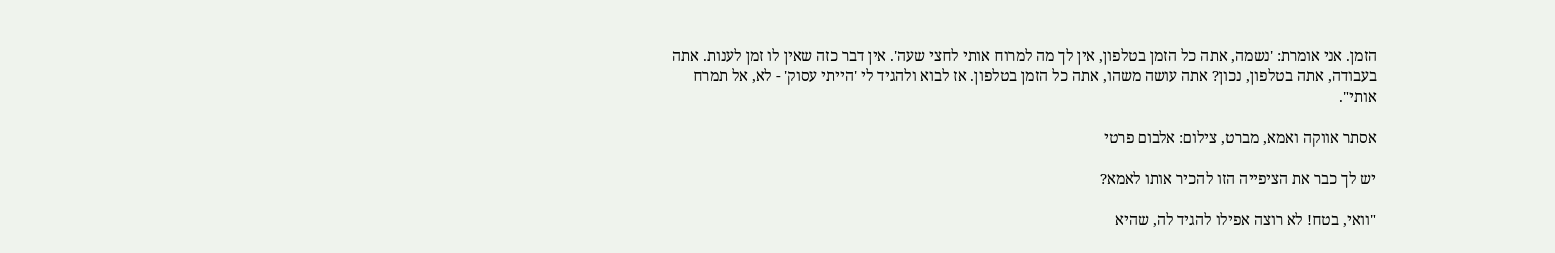הזמן. אני אומרת: 'נשמה, אתה כל הזמן בטלפון, אין לך מה למרוח אותי לחצי שעה'. אין דבר כזה שאין לו זמן לענות. אתה בעבודה, אתה בטלפון, נכון? אתה עושה משהו, אתה כל הזמן בטלפון. אז לבוא ולהגיד לי 'הייתי עסוק' - לא, אל תמרח אותי".

אסתר אווקה ואמא, מברט, צילום: אלבום פרטי

יש לך כבר את הציפייה הזו להכיר אותו לאמא?

"וואי, בטח! לא רוצה אפילו להגיד לה, שהיא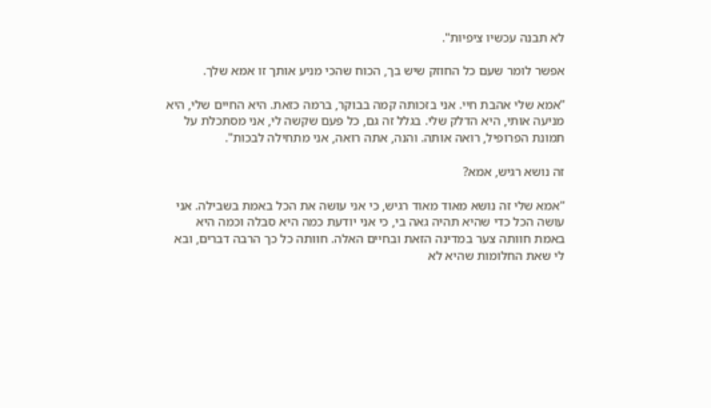לא תבנה עכשיו ציפיות".

אפשר לומר שעם כל החוזק שיש בך, הכוח שהכי מניע אותך זו אמא שלך.

"אמא שלי אהבת חיי. אני בזכותה קמה בבוקר, ברמה כזאת. היא החיים שלי, היא מניעה אותי, היא הדלק שלי. בגלל זה גם, כל פעם שקשה לי, אני מסתכלת על תמונת הפרופיל, רואה אותה. והנה, אתה רואה, אני מתחילה לבכות".

זה נושא רגיש, אמא?

"אמא שלי זה נושא מאוד מאוד רגיש, כי אני עושה את הכל באמת בשבילה. אני עושה הכל כדי שהיא תהיה גאה בי, כי אני יודעת כמה היא סבלה וכמה היא באמת חוותה צער במדינה הזאת ובחיים האלה. חוותה כל כך הרבה דברים, ובא לי שאת החלומות שהיא לא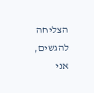הצליחה להגשים, אני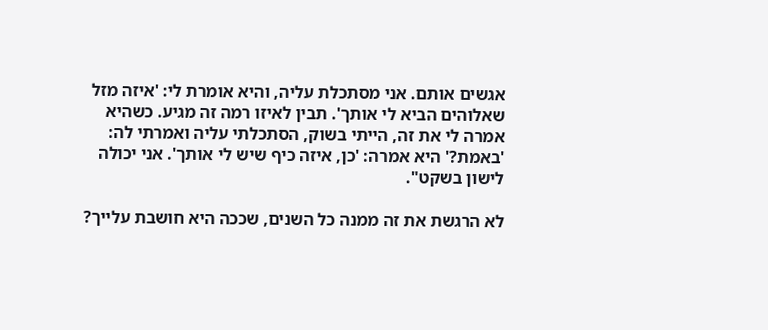אגשים אותם. אני מסתכלת עליה, והיא אומרת לי: 'איזה מזל שאלוהים הביא לי אותך'. תבין לאיזו רמה זה מגיע. כשהיא אמרה לי את זה, הייתי בשוק, הסתכלתי עליה ואמרתי לה: 'באמת?' היא אמרה: 'כן, איזה כיף שיש לי אותך'. אני יכולה לישון בשקט".

לא הרגשת את זה ממנה כל השנים, שככה היא חושבת עלייך?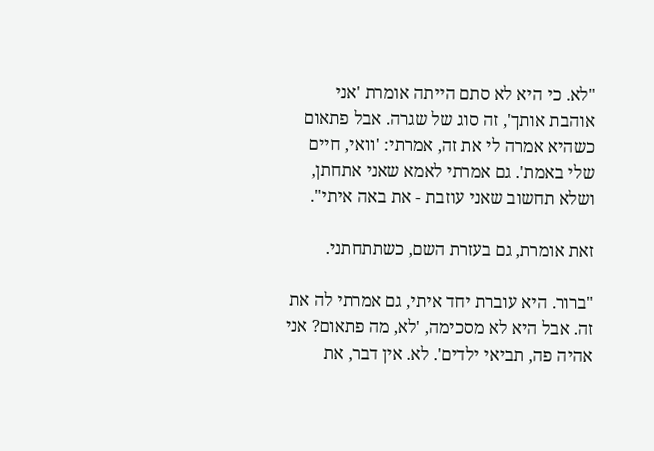"לא. כי היא לא סתם הייתה אומרת 'אני אוהבת אותך', זה סוג של שגרה. אבל פתאום כשהיא אמרה לי את זה, אמרתי: 'וואי, חיים שלי באמת'. גם אמרתי לאמא שאני אתחתן, ושלא תחשוב שאני עוזבת - את באה איתי".

זאת אומרת, גם בעזרת השם, כשתתחתני.

"ברור. היא עוברת יחד איתי, גם אמרתי לה את זה. אבל היא לא מסכימה, 'לא, מה פתאום? אני אהיה פה, תביאי ילדים'. לא. אין דבר, את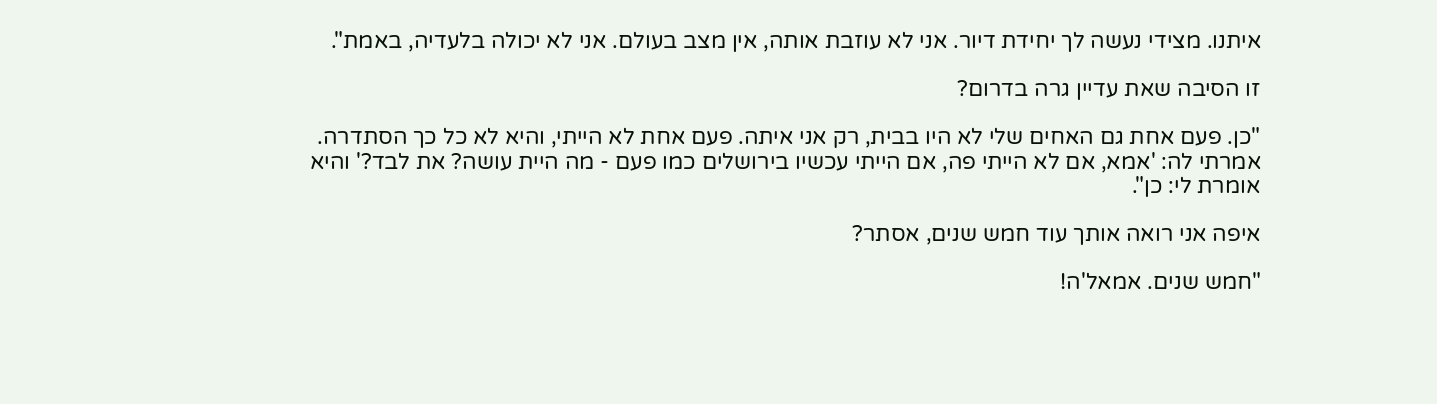איתנו. מצידי נעשה לך יחידת דיור. אני לא עוזבת אותה, אין מצב בעולם. אני לא יכולה בלעדיה, באמת".

זו הסיבה שאת עדיין גרה בדרום?

"כן. פעם אחת גם האחים שלי לא היו בבית, רק אני איתה. פעם אחת לא הייתי, והיא לא כל כך הסתדרה. אמרתי לה: 'אמא, אם לא הייתי פה, אם הייתי עכשיו בירושלים כמו פעם - מה היית עושה? את לבד?' והיא אומרת לי: כן".

איפה אני רואה אותך עוד חמש שנים, אסתר?

"חמש שנים. אמאל'ה!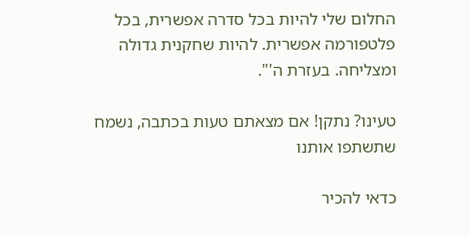החלום שלי להיות בכל סדרה אפשרית, בכל פלטפורמה אפשרית. להיות שחקנית גדולה ומצליחה. בעזרת ה'".

טעינו? נתקן! אם מצאתם טעות בכתבה, נשמח שתשתפו אותנו

כדאי להכיר